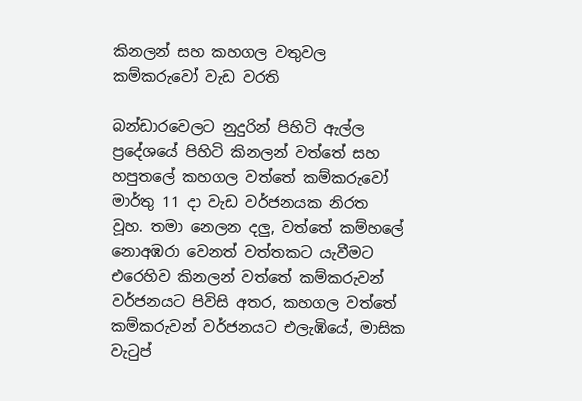කිනලන් සහ කහගල වතුවල කම්කරුවෝ වැඩ වරති

බන්ඩාරවෙලට නුදුරින් පිහිටි ඇල්ල ප්‍රදේශයේ පිහිටි කිනලන් වත්තේ සහ හපුතලේ කහගල වත්තේ කම්කරුවෝ මාර්තු 11 දා වැඩ වර්ජනයක නිරත වූහ. තමා නෙලන දලු, වත්තේ කම්හලේ නොඅඹරා වෙනත් වත්තකට යැවීමට එරෙහිව කිනලන් වත්තේ කම්කරුවන් වර්ජනයට පිවිසි අතර, කහගල වත්තේ කම්කරුවන් වර්ජනයට එලැඹියේ, මාසික වැටුප්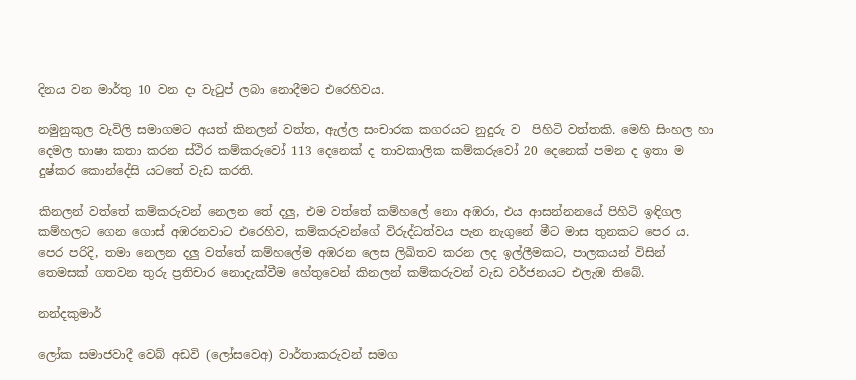දිනය වන මාර්තු 10 වන දා වැටුප් ලබා නොදීමට එරෙහිවය.

නමුනුකුල වැවිලි සමාගමට අයත් කිනලන් වත්ත, ඇල්ල සංචාරක කගරයට නුදුරු ව  පිහිටි වත්තකි. මෙහි සිංහල හා දෙමල භාෂා කතා කරන ස්ථිර කම්කරුවෝ 113 දෙනෙක් ද තාවකාලික කම්කරුවෝ 20 දෙනෙක් පමන ද ඉතා ම දුෂ්කර කොන්දේසි යටතේ වැඩ කරති.

කිනලන් වත්තේ කම්කරුවන් නෙලන තේ දලු, එම වත්තේ කම්හලේ නො අඹරා, එය ආසන්නනයේ පිහිටි ඉඳිගල කම්හලට ගෙන ගොස් අඹරනවාට එරෙහිව, කම්කරුවන්ගේ විරුද්ධත්වය පැන නැගුනේ මීට මාස තුනකට පෙර ය. පෙර පරිදි, තමා නෙලන දලු වත්තේ කම්හලේම අඹරන ලෙස ලිඛිතව කරන ලද ඉල්ලීමකට, පාලකයන් විසින් තෙමසක් ගතවන තුරු ප්‍ර‍තිචාර නොදැක්වීම හේතුවෙන් කිනලන් කම්කරුවන් වැඩ වර්ජනයට එලැඹ තිබේ.

නන්දකුමාර්

ලෝක සමාජවාදී වෙබ් අඩවි (ලෝසවෙඅ) වාර්තාකරුවන් සමග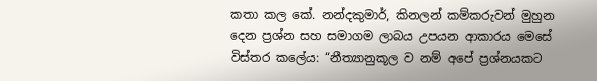කතා කල කේ. නන්දකුමාර්, කිනලන් කම්කරුවන් මුහුන දෙන ප්‍රශ්න සහ සමාගම ලාබය උපයන ආකාරය මෙසේ විස්තර කලේය: “නීත්‍යානුකූල ව නම් අපේ ප්‍රශ්නයකට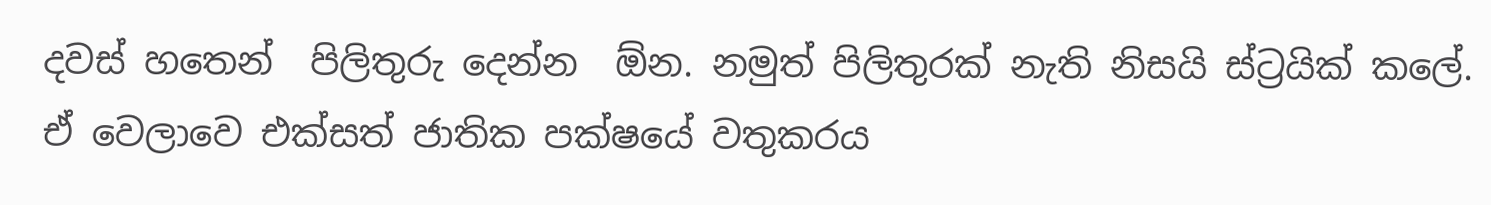දවස් හතෙන්  පිලිතුරු දෙන්න  ඕන. නමුත් පිලිතුරක් නැති නිසයි ස්ට්‍රයික් කලේ. ඒ වෙලාවෙ එක්සත් ජාතික පක්ෂයේ වතුකරය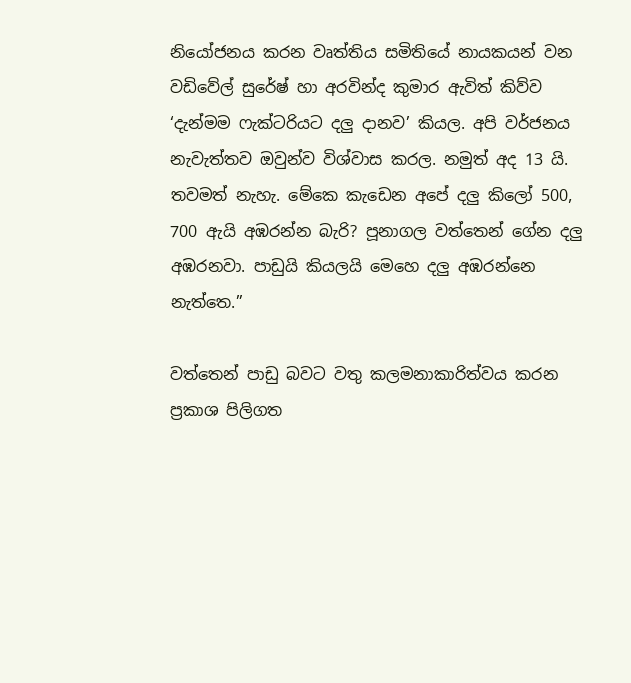නියෝජනය කරන වෘත්තිය සමිතියේ නායකයන් වන වඩිවේල් සුරේෂ් හා අරවින්ද කුමාර ඇවිත් කිව්ව ‘දැන්මම ෆැක්ටරියට දලු දානව’ කියල. අපි වර්ජනය නැවැත්තව ඔවුන්ව විශ්වාස කරල. නමුත් අද 13 යි. තවමත් නැහැ. මේකෙ කැඩෙන අපේ දලු කිලෝ 500, 700 ඇයි අඹරන්න බැරි? පූනාගල වත්තෙන් ගේන දලු අඹරනවා. පාඩුයි කියලයි මෙහෙ දලු අඹරන්නෙ නැත්තෙ.”

වත්තෙන් පාඩු බවට වතු කලමනාකාරිත්වය කරන ප්‍ර‍කාශ පිලිගත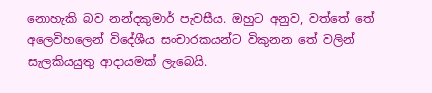නොහැකි බව නන්දකුමාර් පැවසීය. ඔහුට අනුව, වත්තේ තේ අලෙවිහලෙන් විදේශීය සංචාරකයන්ට විකුනන තේ වලින් සැලකියයුතු ආදායමක් ලැබෙයි.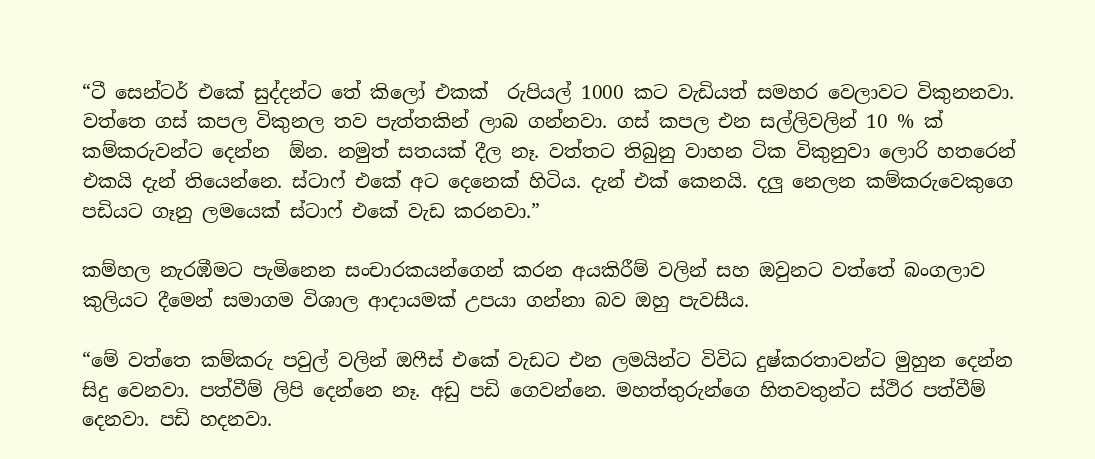“ටී සෙන්ටර් එකේ සුද්දන්ට තේ කිලෝ එකක්  රුපියල් 1000 කට වැඩියත් සමහර වෙලාවට විකුනනවා. වත්තෙ ගස් කපල විකුනල තව පැත්තකින් ලාබ ගන්නවා. ගස් කපල එන සල්ලිවලින් 10 % ක්  කම්කරුවන්ට දෙන්න  ඕන. නමුත් සතයක් දීල නෑ. වත්තට තිබුනු වාහන ටික විකුනුවා ලොරි හතරෙන් එකයි දැන් තියෙන්නෙ. ස්ටාෆ් එකේ අට දෙනෙක් හිටිය. දැන් එක් කෙනයි. දලු නෙලන කම්කරුවෙකුගෙ පඩියට ගෑනු ලමයෙක් ස්ටාෆ් එකේ වැඩ කරනවා.”

කම්හල නැරඹීමට පැමිනෙන සංචාරකයන්ගෙන් කරන අයකිරීම් වලින් සහ ඔවුනට වත්තේ බංගලාව කුලියට දීමෙන් සමාගම විශාල ආදායමක් උපයා ගන්නා බව ඔහු පැවසීය.

“මේ වත්තෙ කම්කරු පවුල් වලින් ඔෆීස් එකේ වැඩට එන ලමයින්ට විවිධ දුෂ්කරතාවන්ට මුහුන දෙන්න සිදු වෙනවා. පත්වීම් ලිපි දෙන්නෙ නෑ. අඩු පඩි ගෙවන්නෙ. මහත්තුරුන්ගෙ හිතවතුන්ට ස්ථිර පත්වීම් දෙනවා. පඩි හදනවා.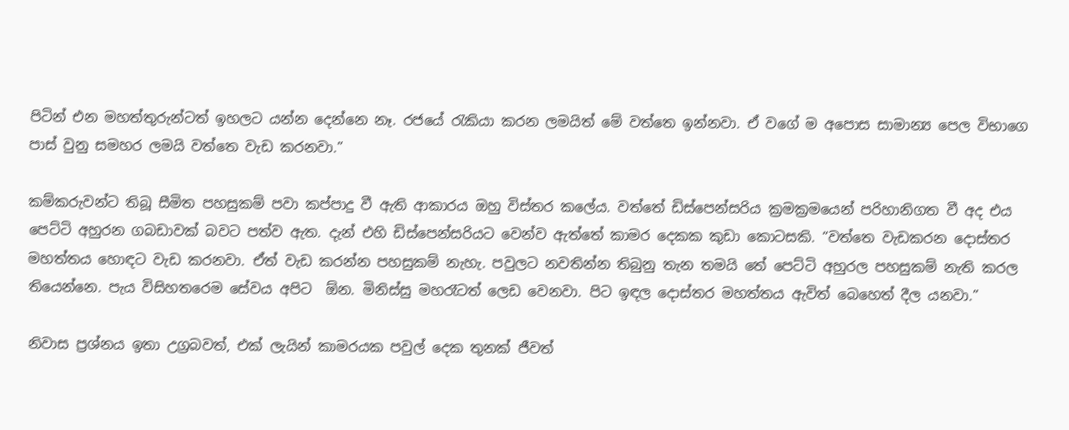පිටින් එන මහත්තුරුන්ටත් ඉහලට යන්න දෙන්නෙ නෑ. රජයේ රැකියා කරන ලමයිත් මේ වත්තෙ ඉන්නවා. ඒ වගේ ම අපොස සාමාන්‍ය පෙල විභාගෙ පාස් වුනු සමහර ලමයි වත්තෙ වැඩ කරනවා.”

කම්කරුවන්ට තිබූ සීමිත පහසුකම් පවා කප්පාදු වී ඇති ආකාරය ඔහු විස්තර කලේය. වත්තේ ඩිස්පෙන්සරිය ක්‍ර‍මක්‍ර‍මයෙන් පරිහානිගත වී අද එය පෙට්ටි අහුරන ගබඩාවක් බවට පත්ව ඇත. දැන් එහි ඩිස්පෙන්සරියට වෙන්ව ඇත්තේ කාමර දෙකක කුඩා කොටසකි. “වත්තෙ වැඩකරන දොස්තර මහත්තය හොඳට වැඩ කරනවා. ඒත් වැඩ කරන්න පහසුකම් නැහැ. පවුලට නවතින්න තිබුනු තැන තමයි තේ පෙට්ටි අහුරල පහසුකම් නැති කරල තියෙන්නෙ. පැය විසිහතරෙම සේවය අපිට  ඕන. මිනිස්සු මහරෑටත් ලෙඩ වෙනවා. පිට ඉඳල දොස්තර මහත්තය ඇවිත් බෙහෙත් දීල යනවා.”

නිවාස ප්‍රශ්නය ඉතා උග්‍ර‍බවත්, එක් ලැයින් කාමරයක පවුල් දෙක තුනක් ජීවත්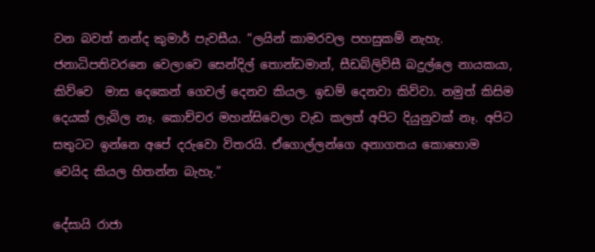වන බවත් නන්ද කුමාර් පැවසීය. “ලයින් කාමරවල පහසුකම් නැහැ. ජනාධිපතිවරනෙ වෙලාවෙ සෙන්දිල් තොන්ඩමාන්, සීඩබ්ලිව්සී බදුල්ලෙ නායකයා, කිව්වෙ  මාස දෙකෙන් ගෙවල් දෙනව කියල. ඉඩම් දෙනවා කිව්වා. නමුත් කිසිම දෙයක් ලැබිල නෑ. කොච්චර මහන්සිවෙලා වැඩ කලත් අපිට දියුනුවක් නෑ. අපිට සතුටට ඉන්නෙ අපේ දරුවො විතරයි. ඒගොල්ලන්ගෙ අනාගතය කොහොම වෙයිද කියල හිතන්න බැහැ.”

දේසායි රාජා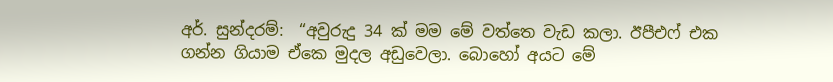අර්. සුන්දරම්:  “අවුරුදු 34 ක් මම මේ වත්තෙ වැඩ කලා. ඊපීඑෆ් එක ගන්න ගියාම ඒකෙ මුදල අඩුවෙලා. බොහෝ අයට මේ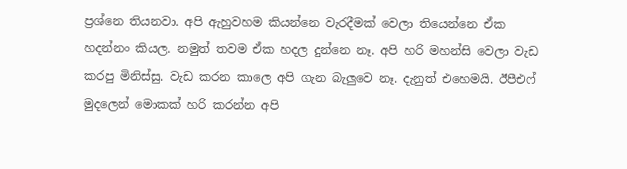ප්‍රශ්නෙ තියනවා. අපි ඇහුවහම කියන්නෙ වැරදීමක් වෙලා තියෙන්නෙ ඒක හදන්නං කියල. නමුත් තවම ඒක හදල දුන්නෙ නෑ. අපි හරි මහන්සි වෙලා වැඩ කරපු මිනිස්සු. වැඩ කරන කාලෙ අපි ගැන බැලුවෙ නෑ. දැනුත් එහෙමයි. ඊපීඑෆ් මුදලෙන් මොකක් හරි කරන්න අපි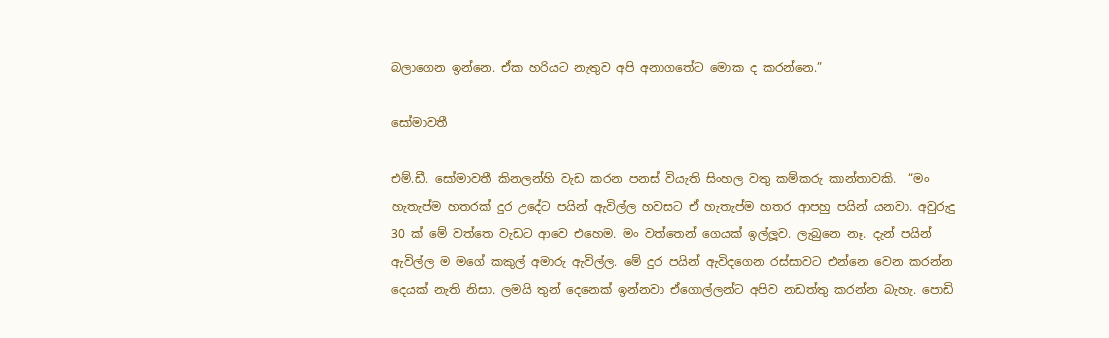බලාගෙන ඉන්නෙ. ඒක හරියට නැතුව අපි අනාගතේට මොක ද කරන්නෙ.”

සෝමාවතී

එම්.ඩී. සෝමාවතී කිනලන්හි වැඩ කරන පනස් වියැති සිංහල වතු කම්කරු කාන්තාවකි.  “මං හැතැප්ම හතරක් දුර උදේට පයින් ඇවිල්ල හවසට ඒ හැතැප්ම හතර ආපහු පයින් යනවා. අවුරුදු 30 ක් මේ වත්තෙ වැඩට ආවෙ එහෙම. මං වත්තෙන් ගෙයක් ඉල්ලූව. ලැබුනෙ නෑ. දැන් පයින් ඇවිල්ල ම මගේ කකුල් අමාරු ඇවිල්ල. මේ දුර පයින් ඇවිදගෙන රස්සාවට එන්නෙ වෙන කරන්න දෙයක් නැති නිසා. ලමයි තුන් දෙනෙක් ඉන්නවා ඒගොල්ලන්ට අපිව නඩත්තු කරන්න බැහැ. පොඩි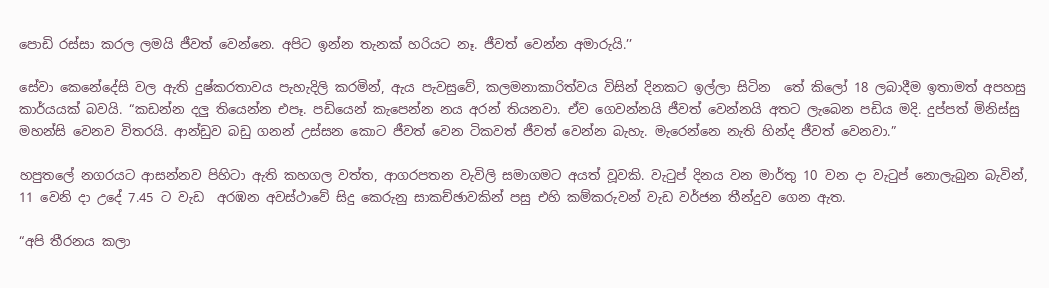පොඩි රස්සා කරල ලමයි ජීවත් වෙන්නෙ. අපිට ඉන්න තැනක් හරියට නෑ. ජීවත් වෙන්න අමාරුයි.’’

සේවා කෙනේදේසි වල ඇති දුෂ්කරතාවය පැහැදිලි කරමින්, ඇය පැවසුවේ, කලමනාකාරිත්වය විසින් දිනකට ඉල්ලා සිටින  තේ කිලෝ 18 ලබාදීම ඉතාමත් අපහසු කාර්යයක් බවයි. “කඩන්න දලු තියෙන්න එපෑ. පඩියෙන් කැපෙන්න නය අරන් තියනවා. ඒව ගෙවන්නයි ජීවත් වෙන්නයි අතට ලැබෙන පඩිය මදි. දුප්පත් මිනිස්සු මහන්සි වෙනව විතරයි. ආන්ඩුව බඩු ගනන් උස්සන කොට ජීවත් වෙන ටිකවත් ජීවත් වෙන්න බැහැ. මැරෙන්නෙ නැති හින්ද ජීවත් වෙනවා.”

හපුතලේ නගරයට ආසන්නව පිහිටා ඇති කහගල වත්ත, ආගරපතන වැවිලි සමාගමට අයත් වූවකි. වැටුප් දිනය වන මාර්තු 10 වන දා වැටුප් නොලැබුන බැවින්, 11 වෙනි දා උදේ 7.45 ට වැඩ  අරඹන අවස්ථාවේ සිදු කෙරුනු සාකච්ඡාවකින් පසු එහි කම්කරුවන් වැඩ වර්ජන තීන්දුව ගෙන ඇත.

“අපි තීරනය කලා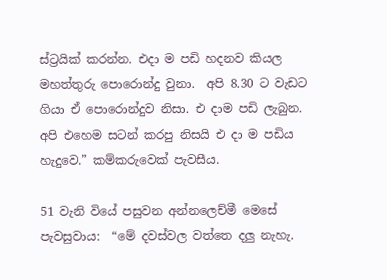ස්ට්‍රයික් කරන්න. එදා ම පඩි හදනව කියල මහත්තුරු පොරොන්දු වුනා.  අපි 8.30 ට වැඩට ගියා ඒ පොරොන්දුව නිසා. එ දාම පඩි ලැබුන. අපි එහෙම සටන් කරපු නිසයි එ දා ම පඩිය හැදුවෙ.” කම්කරුවෙක් පැවසීය.

51 වැනි වියේ පසුවන අන්නලෙච්මී මෙසේ පැවසුවාය:  “මේ දවස්වල වත්තෙ දලු නැහැ.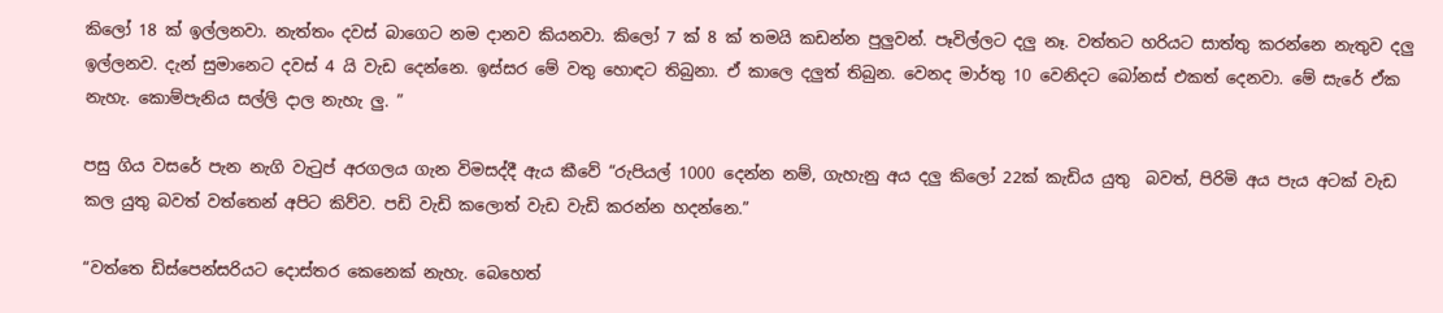කිලෝ 18 ක් ඉල්ලනවා. නැත්තං දවස් බාගෙට නම දානව කියනවා. කිලෝ 7 ක් 8 ක් තමයි කඩන්න පුලුවන්. පෑවිල්ලට දලු නෑ. වත්තට හරියට සාත්තු කරන්නෙ නැතුව දලු ඉල්ලනව. දැන් සුමානෙට දවස් 4 යි වැඩ දෙන්නෙ. ඉස්සර මේ වතු හොඳට තිබුනා. ඒ කාලෙ දලුත් තිබුන. වෙනද මාර්තු 10 වෙනිදට බෝනස් එකත් දෙනවා. මේ සැරේ ඒක නැහැ. කොම්පැනිය සල්ලි දාල නැහැ ලු. ”

පසු ගිය වසරේ පැන නැගි වැටුප් අරගලය ගැන විමසද්දී ඇය කීවේ “රුපියල් 1000 දෙන්න නම්, ගැහැනු අය දලු කිලෝ 22ක් කැඩිය යුතු  බවත්, පිරිමි අය පැය අටක් වැඩ කල යුතු බවත් වත්තෙන් අපිට කිව්ව. පඩි වැඩි කලොත් වැඩ වැඩි කරන්න හදන්නෙ.”

“වත්තෙ ඩිස්පෙන්සරියට දොස්තර කෙනෙක් නැහැ. බෙහෙත්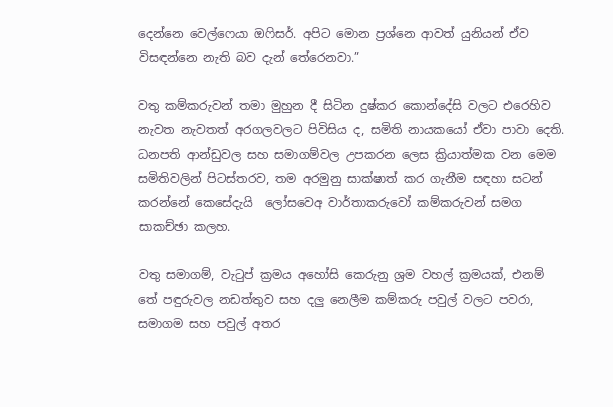දෙන්නෙ වෙල්ෆෙයා ඔෆිසර්. අපිට මොන ප්‍රශ්නෙ ආවත් යුනියන් ඒව විසඳන්නෙ නැති බව දැන් තේරෙනවා.”

වතු කම්කරුවන් තමා මුහුන දී සිටින දුෂ්කර කොන්දේසි වලට එරෙහිව නැවත නැවතත් අරගලවලට පිවිසිය ද, සමිති නායකයෝ ඒවා පාවා දෙති. ධනපති ආන්ඩුවල සහ සමාගම්වල උපකරන ලෙස ක්‍රියාත්මක වන මෙම සමිතිවලින් පිටස්තරව, තම අරමුනු සාක්ෂාත් කර ගැනීම සඳහා සටන් කරන්නේ කෙසේදැයි  ලෝසවෙඅ වාර්තාකරුවෝ කම්කරුවන් සමග සාකච්ඡා කලහ.

වතු සමාගම්, වැටුප් ක්‍රමය අහෝසි කෙරුනු ශ්‍රම වහල් ක්‍රමයක්, එනම් තේ පඳුරුවල නඩත්තුව සහ දලු නෙලීම කම්කරු පවුල් වලට පවරා, සමාගම සහ පවුල් අතර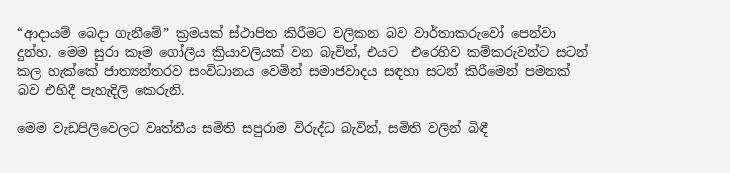“ආදායම් බෙදා ගැනීමේ” ක්‍ර‍මයක් ස්ථාපිත කිරීමට වලිකන බව වාර්තාකරුවෝ පෙන්වා දුන්හ. මෙම සුරා කෑම ගෝලීය ක්‍රියාවලියක් වන බැවින්, එයට  එරෙහිව කම්කරුවන්ට සටන් කල හැක්කේ ජාත්‍යන්තරව සංවිධානය වෙමින් සමාජවාදය සඳහා සටන් කිරීමෙන් පමනක් බව එහිදී පැහැදිලි කෙරුනි.

මෙම වැඩපිලිවෙලට වෘත්තීය සමිති සපුරාම විරුද්ධ බැවින්, සමිති වලින් බිඳී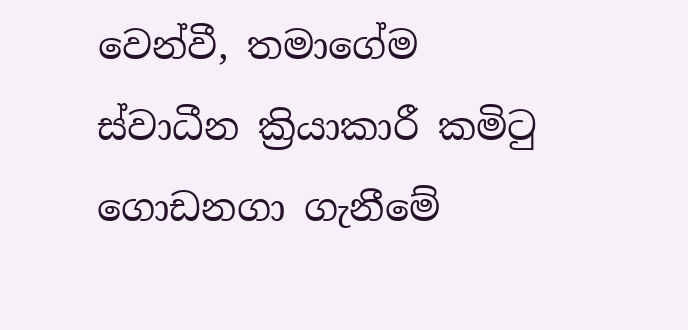වෙන්වී, තමාගේම ස්වාධීන ක්‍රියාකාරී කමිටු ගොඩනගා ගැනීමේ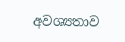අවශ්‍යතාව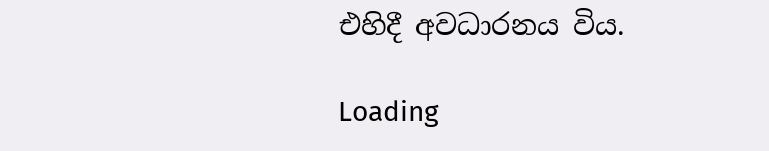එහිදී අවධාරනය විය.

Loading